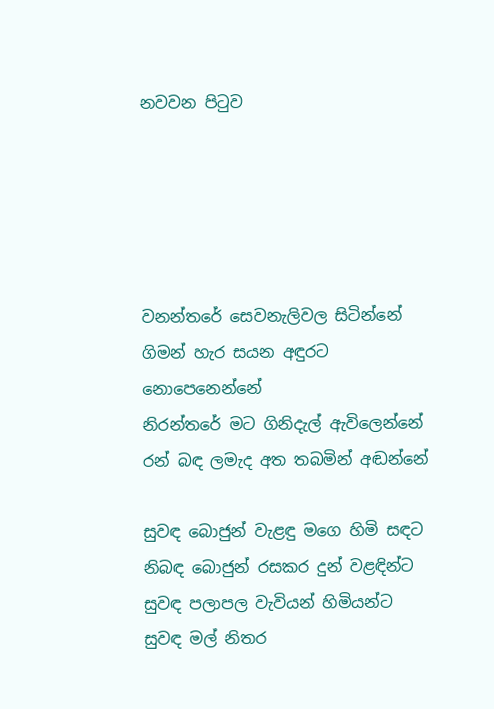නවවන පිටුව





වනන්තරේ සෙවනැලිවල සිටින්නේ
ගිමන් හැර සයන අඳුරට නොපෙනෙන්නේ
නිරන්තරේ මට ගිනිදැල් ඇවිලෙන්නේ
රන් බඳ ලමැද අත තබමින් අඬන්නේ

සුවඳ බොජුන් වැළඳු මගෙ හිමි සඳට
නිබඳ බොජුන් රසකර දුන් වළඳින්ට
සුවඳ පලාපල වැවියන් හිමියන්ට
සුවඳ මල් නිතර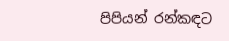පිපියන් රන්කඳට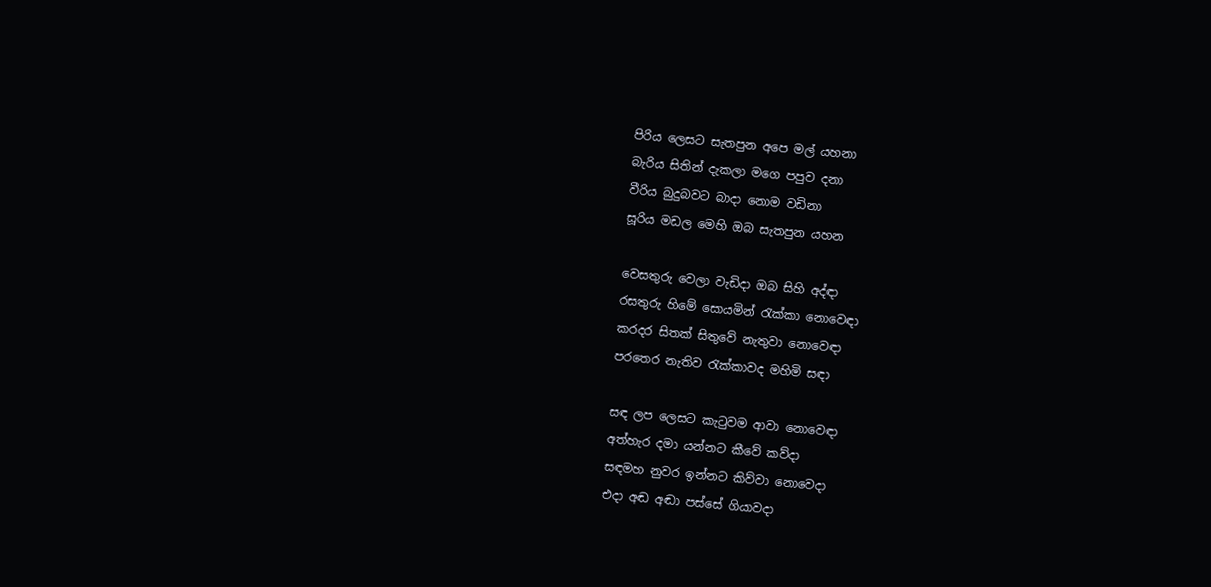පිරිය ලෙසට සැතපුන අපෙ මල් යහනා
බැරිය සිතින් දැකලා මගෙ පපුව දනා
වීරිය බුදුබවට බාදා නොම වඩිනා
සූරිය මඩල මෙහි ඔබ සැතපුන යහන

වෙසතුරු වෙලා වැඩිදා ඔබ සිහි අද්ඳා
රසතුරු හිමේ සොයමින් රැක්‌කා නොවෙඳා
කරදර සිතක්‌ සිතුවේ නැතුවා නොවෙඳා
පරතෙර නැතිව රැක්‌කාවද මහිමි සඳා

සඳ ලප ලෙසට කැටුවම ආවා නොවෙඳා
අත්හැර දමා යන්නට කීවේ කව්දා
සඳමහ නුවර ඉන්නට කිව්වා නොවෙදා
එදා අඬ අඬා පස්‌සේ ගියාවදා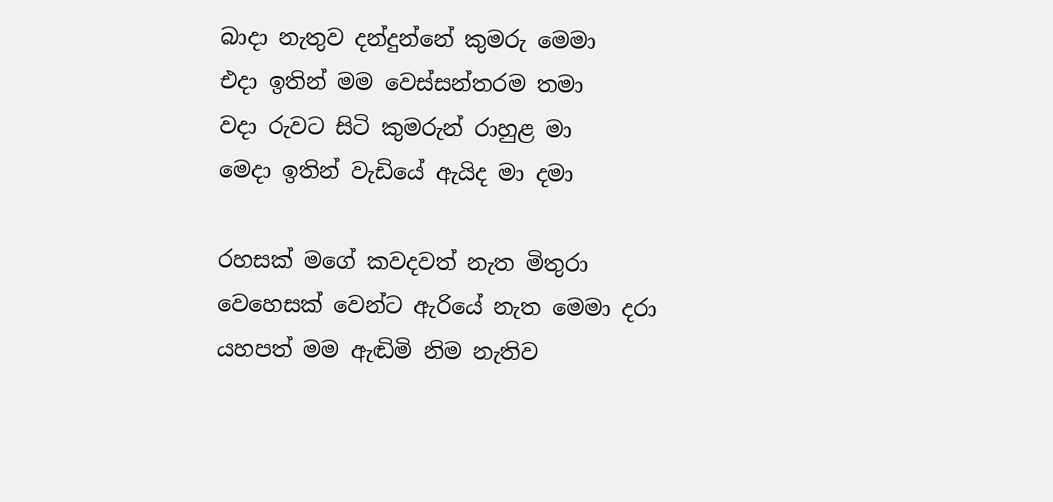බාදා නැතුව දන්දුන්නේ කුමරු මෙමා
එදා ඉතින් මම වෙස්‌සන්තරම තමා
වදා රුවට සිටි කුමරුන් රාහුළ මා
මෙදා ඉතින් වැඩියේ ඇයිද මා දමා

රහසක්‌ මගේ කවදවත් නැත මිතුරා
වෙහෙසක්‌ වෙන්ට ඇරියේ නැත මෙමා දරා
යහපත් මම ඇඬිමි නිම නැතිව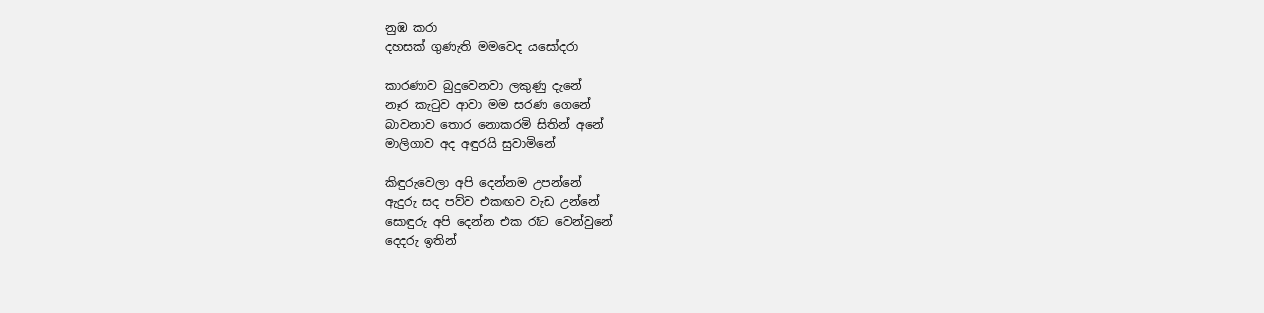නුඹ කරා
දහසක්‌ ගුණැති මමවෙද යසෝදරා

කාරණාව බුදුවෙනවා ලකුණු දැනේ
නෑර කැටුව ආවා මම සරණ ගෙනේ
බාවනාව තොර නොකරමි සිතින් අනේ
මාලිගාව අද අඳුරයි සුවාමිනේ

කිඳුරුවෙලා අපි දෙන්නම උපන්නේ
ඇදුරු සද පව්ව එකඟව වැඩ උන්නේ
සොඳුරු අපි දෙන්න එක රෑට වෙන්වුනේ
දෙදරු ඉතින්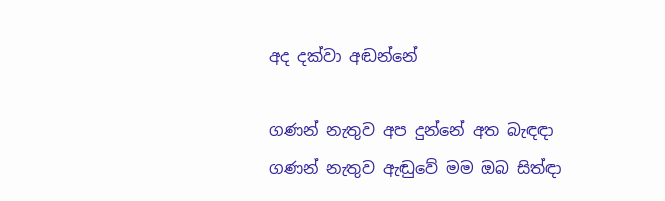අද දක්‌වා අඬන්නේ

ගණන් නැතුව අප දුන්නේ අත බැඳඳා
ගණන් නැතුව ඇඬුවේ මම ඔබ සිත්ඳා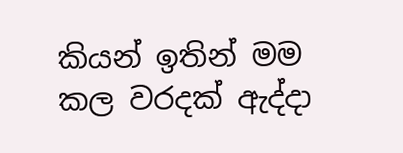කියන් ඉතින් මම කල වරදක්‌ ඇද්දා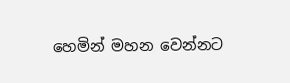හෙමින් මහන වෙන්නට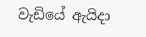වැඩියේ ඇයිදා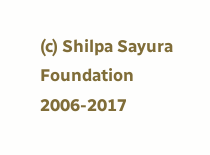(c) Shilpa Sayura Foundation 2006-2017